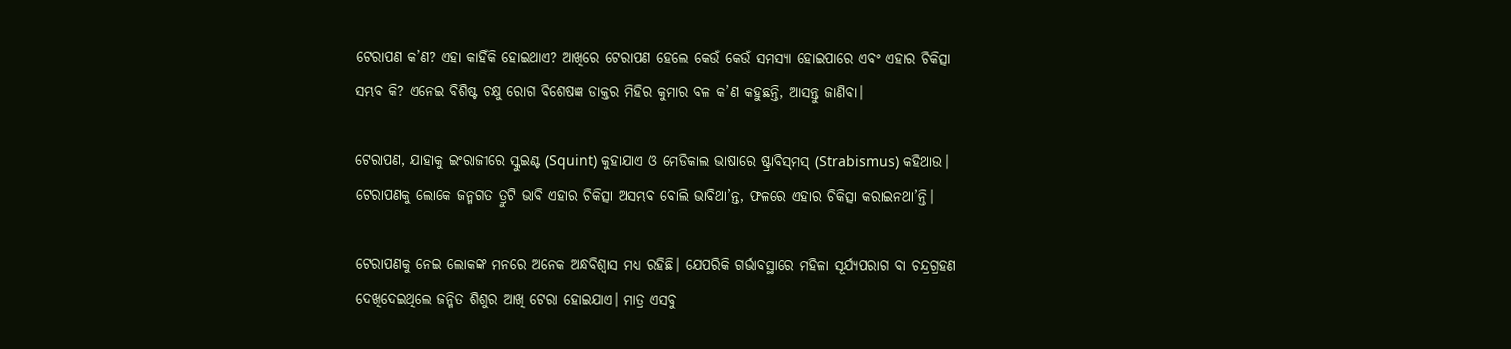ଟେରାପଣ କ’ଣ? ଏହା କାହିଁକି ହୋଇଥାଏ? ଆଖିରେ ଟେରାପଣ ହେଲେ କେଉଁ କେଉଁ ସମସ୍ୟା ହୋଇପାରେ ଏବଂ ଏହାର ଚିକିତ୍ସା ସମ୍ଭବ କି? ଏନେଇ ବିଶିଷ୍ଟ ଚକ୍ଷୁ ରୋଗ ବିଶେଷଜ୍ଞ ଡାକ୍ତର ମିହିର କୁମାର ବଳ କ’ଣ କହୁଛନ୍ତି, ଆସନ୍ତୁ ଜାଣିବା।

ଟେରାପଣ, ଯାହାକୁ ଇଂରାଜୀରେ ସ୍କୁଇଣ୍ଟ (Squint) କୁହାଯାଏ ଓ ମେଡିକାଲ ଭାଷାରେ ଷ୍ଟ୍ରାବିସ୍‌ମସ୍‌ (Strabismus) କହିଥାଉ। ଟେରାପଣକୁ ଲୋକେ ଜନ୍ମଗତ ତ୍ରୁଟି ଭାବି ଏହାର ଚିକିତ୍ସା ଅସମ୍ଭବ ବୋଲି ଭାବିଥା’ନ୍ତ, ଫଳରେ ଏହାର ଚିକିତ୍ସା କରାଇନଥା’ନ୍ତି।

ଟେରାପଣକୁ ନେଇ ଲୋକଙ୍କ ମନରେ ଅନେକ ଅନ୍ଧବିଶ୍ୱାସ ମଧ୍ୟ ରହିଛି। ଯେପରିକି ଗର୍ଭାବସ୍ଥାରେ ମହିଳା ସୂର୍ଯ୍ୟପରାଗ ବା ଚନ୍ଦ୍ରଗ୍ରହଣ ଦେଖିଦେଇଥିଲେ ଜନ୍ମିତ ଶିଶୁର ଆଖି ଟେରା ହୋଇଯାଏ। ମାତ୍ର ଏସବୁ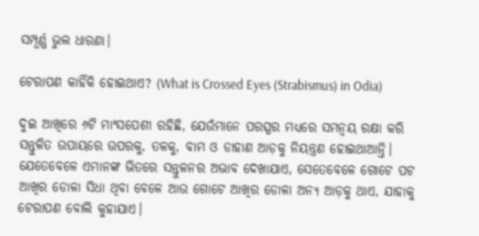ସମ୍ପୂର୍ଣ୍ଣ ଭୁଲ ଧାରଣା।

ଟେରାପଣ କାହିଁକି ହୋଇଥାଏ? (What is Crossed Eyes (Strabismus) in Odia)

ଦୁଇ ଆଖିରେ ୬ଟି ମାଂସପେଶୀ ରହିଛି, ଯେଉଁମାନେ ପରସ୍ପର ମଧ୍ୟରେ ସମନ୍ଵୟ ରକ୍ଷା କରି ସନ୍ତୁଳିତ ଉପାୟରେ ଉପରକୁ, ତଳକୁ, ବାମ ଓ ଡାହାଣ ଆଡ଼କୁ ନିୟନ୍ତ୍ରଣ ହୋଇଥାଆନ୍ତି। ଯେତେବେଳେ ଏମାନଙ୍କ ଭିତରେ ସନ୍ତୁଳନର ଅଭାବ ଦେଖାଯାଏ, ସେତେବେଳେ ଗୋଟେ ପଟ ଆଖିର ଡୋଳା ସିଧା ଥିବା ବେଳେ ଆଉ ଗୋଟେ ଆଖିର ଡୋଳା ଅନ୍ୟ ଆଡ଼କୁ ଥାଏ, ଯାହାକୁ ଟେରାପଣ ବୋଲି କୁହାଯାଏ।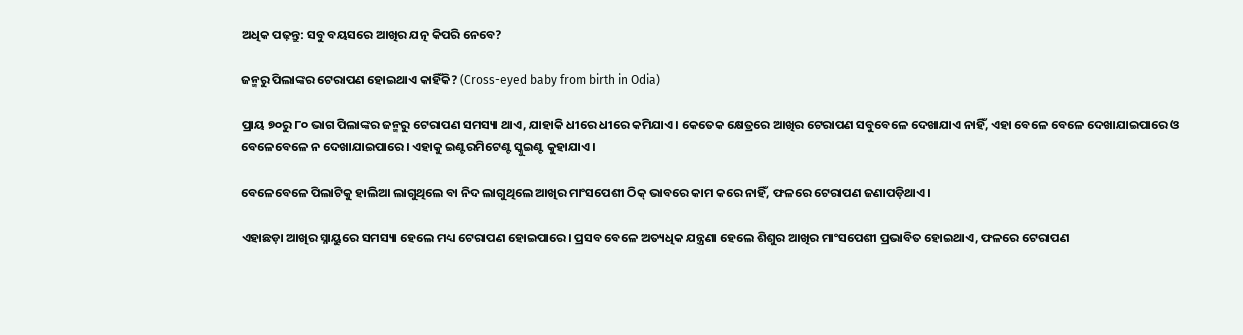ଅଧିକ ପଢ଼ନ୍ତୁ: ସବୁ ବୟସରେ ଆଖିର ଯତ୍ନ କିପରି ନେବେ?

ଜନ୍ମରୁ ପିଲାଙ୍କର ଟେରାପଣ ହୋଇଥାଏ କାହିଁକି? (Cross-eyed baby from birth in Odia)

ପ୍ରାୟ ୭୦ରୁ ୮୦ ଭାଗ ପିଲାଙ୍କର ଜନ୍ମରୁ ଟେରାପଣ ସମସ୍ୟା ଥାଏ, ଯାହାକି ଧୀରେ ଧୀରେ କମିଯାଏ। କେତେକ କ୍ଷେତ୍ରରେ ଆଖିର ଟେରାପଣ ସବୁବେଳେ ଦେଖାଯାଏ ନାହିଁ, ଏହା ବେଳେ ବେଳେ ଦେଖାଯାଇପାରେ ଓ ବେଳେବେଳେ ନ ଦେଖାଯାଇପାରେ। ଏହାକୁ ଇଣ୍ଟରମିଟେଣ୍ଟ ସ୍କୁଇଣ୍ଟ କୁହାଯାଏ।

ବେଳେବେଳେ ପିଲାଟିକୁ ହାଲିଆ ଲାଗୁଥିଲେ ବା ନିଦ ଲାଗୁଥିଲେ ଆଖିର ମାଂସପେଶୀ ଠିକ୍‌ ଭାବରେ କାମ କରେ ନାହିଁ, ଫଳରେ ଟେରାପଣ ଜଣାପଡ଼ିଥାଏ।

ଏହାଛଡ଼ା ଆଖିର ସ୍ନାୟୁରେ ସମସ୍ୟା ହେଲେ ମଧ୍ୟ ଟେରାପଣ ହୋଇପାରେ। ପ୍ରସବ ବେଳେ ଅତ୍ୟଧିକ ଯନ୍ତ୍ରଣା ହେଲେ ଶିଶୁର ଆଖିର ମାଂସପେଶୀ ପ୍ରଭାବିତ ହୋଇଥାଏ, ଫଳରେ ଟେରାପଣ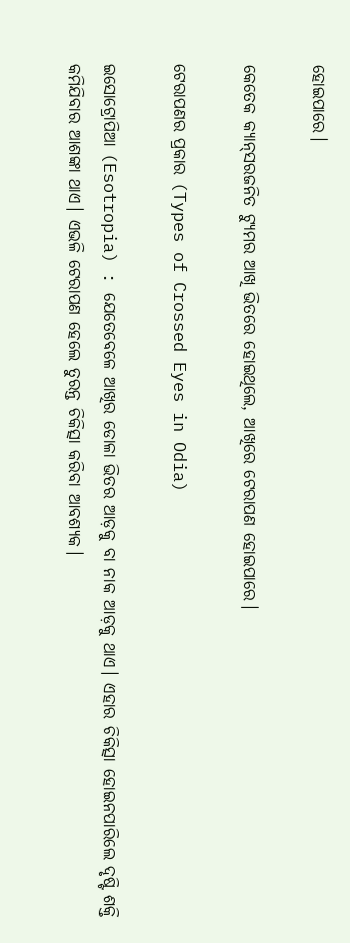ହୋଇପାରେ।

କେତେକ କ୍ୟାନ୍‌ସରଜନିତ ଟ୍ୟୁମର ଆଖି ଭିତରେ ହୋଇଥିଲେ, ଆଖିରେ ଟେରାପଣ ହୋଇପାରେ।

ଟେରାପଣର ପ୍ରକାର (Types of Crossed Eyes in Odia)

ଇସୋଟ୍ରୋପିଆ (Esotropia) : ଯେତେବେଳେ ଆଖିର ଡୋଳା ଭିତର ଆଡ଼କୁ ବା ନାକ ଆଡ଼କୁ ଥାଏ। ଏହାର ଚିକିତ୍ସା ହୋଇନପାରିଲେ ଦୃଷ୍ଟି ଶକ୍ତି କମିଯିବାର ଆଶଙ୍କା ଥାଏ। ଏଭଳି ଟେରାପଣ ହେଲେ ତୁରନ୍ତ ଚିକିତ୍ସା କରିବା ଆବଶ୍ୟକ।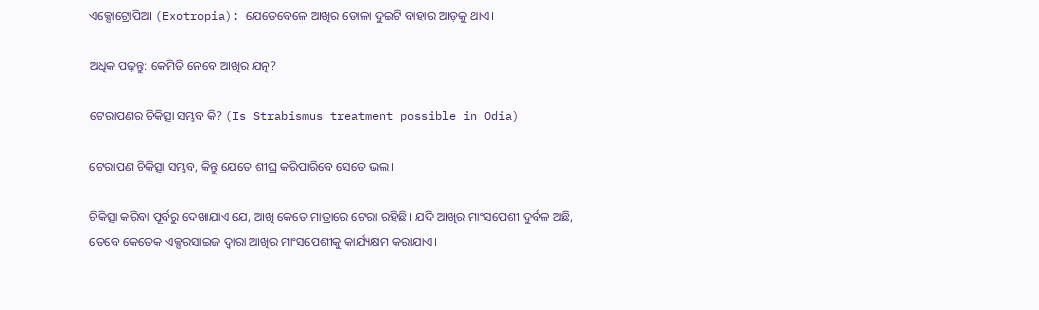ଏକ୍ସୋଟ୍ରୋପିଆ (Exotropia): ଯେତେବେଳେ ଆଖିର ଡୋଳା ଦୁଇଟି ବାହାର ଆଡ଼କୁ ଥାଏ।

ଅଧିକ ପଢ଼ନ୍ତୁ: କେମିତି ନେବେ ଆଖିର ଯତ୍ନ?

ଟେରାପଣର ଚିକିତ୍ସା ସମ୍ଭବ କି? (Is Strabismus treatment possible in Odia)

ଟେରାପଣ ଚିକିତ୍ସା ସମ୍ଭବ, କିନ୍ତୁ ଯେତେ ଶୀଘ୍ର କରିପାରିବେ ସେତେ ଭଲ।

ଚିକିତ୍ସା କରିବା ପୂର୍ବରୁ ଦେଖାଯାଏ ଯେ, ଆଖି କେତେ ମାତ୍ରାରେ ଟେରା ରହିଛି। ଯଦି ଆଖିର ମାଂସପେଶୀ ଦୁର୍ବଳ ଅଛି, ତେବେ କେତେକ ଏକ୍ସରସାଇଜ ଦ୍ୱାରା ଆଖିର ମାଂସପେଶୀକୁ କାର୍ଯ୍ୟକ୍ଷମ କରାଯାଏ।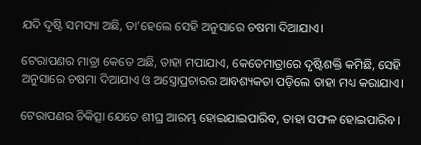ଯଦି ଦୃଷ୍ଟି ସମସ୍ୟା ଅଛି, ତା’ହେଲେ ସେହି ଅନୁସାରେ ଚଷମା ଦିଆଯାଏ।

ଟେରାପଣର ମାତ୍ରା କେତେ ଅଛି, ତାହା ମପାଯାଏ, କେତେମାତ୍ରାରେ ଦୃଷ୍ଟିଶକ୍ତି କମିଛି, ସେହି ଅନୁସାରେ ଚଷମା ଦିଆଯାଏ ଓ ଅସ୍ତ୍ରୋପ୍ରଚାରର ଆବଶ୍ୟକତା ପଡ଼ିଲେ ତାହା ମଧ୍ୟ କରାଯାଏ।

ଟେରାପଣର ଚିକିତ୍ସା ଯେତେ ଶୀଘ୍ର ଆରମ୍ଭ ହୋଇଯାଇପାରିବ, ତାହା ସଫଳ ହୋଇପାରିବ।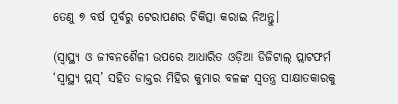ତେଣୁ ୭ ବର୍ଷ ପୂର୍ବରୁ ଟେରାପଣର ଚିକିତ୍ସା କରାଇ ନିଅନ୍ତୁ।

(ସ୍ୱାସ୍ଥ୍ୟ ଓ ଜୀବନଶୈଳୀ ଉପରେ ଆଧାରିତ ଓଡ଼ିଆ ଡିଜିଟାଲ୍‌ ପ୍ଲାଟଫର୍ମ ‘ସ୍ୱାସ୍ଥ୍ୟ ପ୍ଲସ୍’ ସହିତ ଡାକ୍ତର ମିହିର କୁମାର ବଳଙ୍କ ସ୍ୱତନ୍ତ୍ର ସାକ୍ଷାତକାରକୁ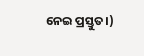ନେଇ ପ୍ରସ୍ତୁତ।)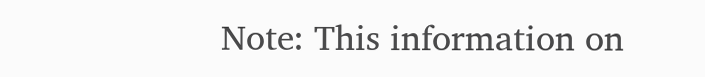Note: This information on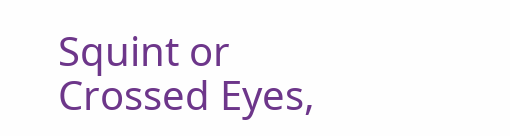Squint or Crossed Eyes,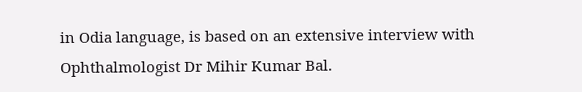in Odia language, is based on an extensive interview with Ophthalmologist Dr Mihir Kumar Bal.